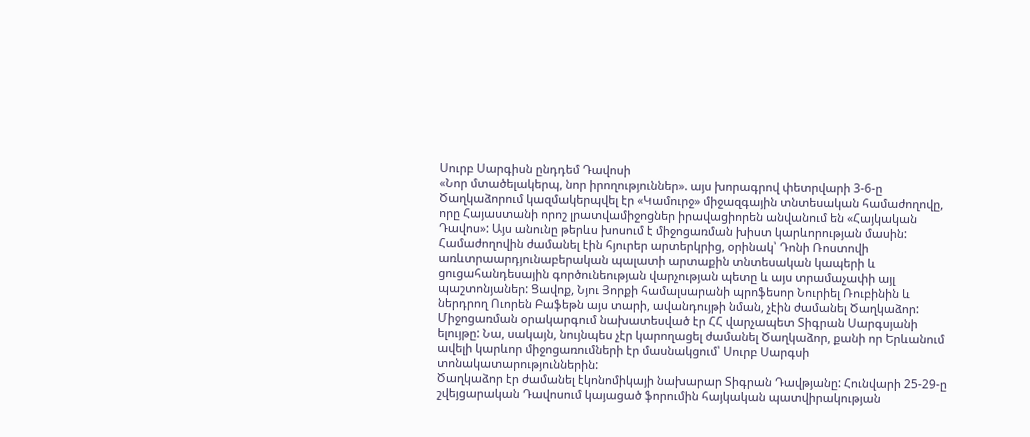Սուրբ Սարգիսն ընդդեմ Դավոսի
«Նոր մտածելակերպ, նոր իրողություններ». այս խորագրով փետրվարի 3-6-ը Ծաղկաձորում կազմակերպվել էր «Կամուրջ» միջազգային տնտեսական համաժողովը, որը Հայաստանի որոշ լրատվամիջոցներ իրավացիորեն անվանում են «Հայկական Դավոս»: Այս անունը թերևս խոսում է միջոցառման խիստ կարևորության մասին:
Համաժողովին ժամանել էին հյուրեր արտերկրից, օրինակ՝ Դոնի Ռոստովի առևտրաարդյունաբերական պալատի արտաքին տնտեսական կապերի և ցուցահանդեսային գործունեության վարչության պետը և այս տրամաչափի այլ պաշտոնյաներ: Ցավոք, Նյու Յորքի համալսարանի պրոֆեսոր Նուրիել Ռուբինին և ներդրող Ուորեն Բաֆեթն այս տարի, ավանդույթի նման, չէին ժամանել Ծաղկաձոր:
Միջոցառման օրակարգում նախատեսված էր ՀՀ վարչապետ Տիգրան Սարգսյանի ելույթը: Նա, սակայն, նույնպես չէր կարողացել ժամանել Ծաղկաձոր, քանի որ Երևանում ավելի կարևոր միջոցառումների էր մասնակցում՝ Սուրբ Սարգսի տոնակատարություններին:
Ծաղկաձոր էր ժամանել էկոնոմիկայի նախարար Տիգրան Դավթյանը: Հունվարի 25-29-ը շվեյցարական Դավոսում կայացած ֆորումին հայկական պատվիրակության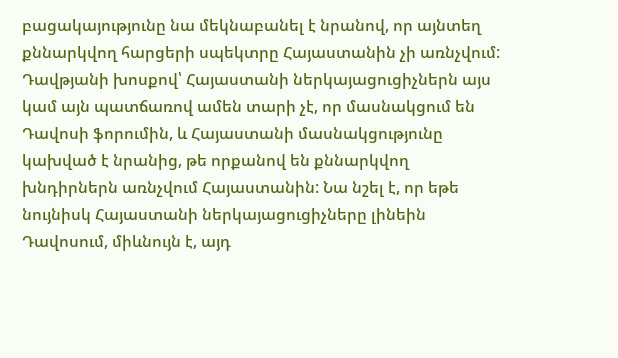բացակայությունը նա մեկնաբանել է նրանով, որ այնտեղ քննարկվող հարցերի սպեկտրը Հայաստանին չի առնչվում: Դավթյանի խոսքով՝ Հայաստանի ներկայացուցիչներն այս կամ այն պատճառով ամեն տարի չէ, որ մասնակցում են Դավոսի ֆորումին, և Հայաստանի մասնակցությունը կախված է նրանից, թե որքանով են քննարկվող խնդիրներն առնչվում Հայաստանին: Նա նշել է, որ եթե նույնիսկ Հայաստանի ներկայացուցիչները լինեին Դավոսում, միևնույն է, այդ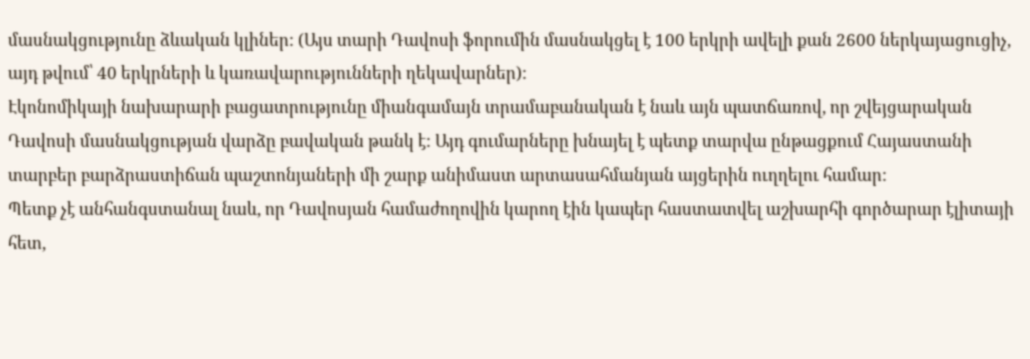մասնակցությունը ձևական կլիներ: (Այս տարի Դավոսի ֆորումին մասնակցել է 100 երկրի ավելի քան 2600 ներկայացուցիչ, այդ թվում՝ 40 երկրների և կառավարությունների ղեկավարներ):
Էկոնոմիկայի նախարարի բացատրությունը միանգամայն տրամաբանական է նաև այն պատճառով, որ շվեյցարական Դավոսի մասնակցության վարձը բավական թանկ է: Այդ գումարները խնայել է պետք տարվա ընթացքում Հայաստանի տարբեր բարձրաստիճան պաշտոնյաների մի շարք անիմաստ արտասահմանյան այցերին ուղղելու համար:
Պետք չէ անհանգստանալ նաև, որ Դավոսյան համաժողովին կարող էին կապեր հաստատվել աշխարհի գործարար էլիտայի հետ,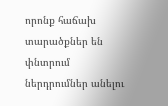որոնք հաճախ տարածքներ են փնտրում ներդրումներ անելու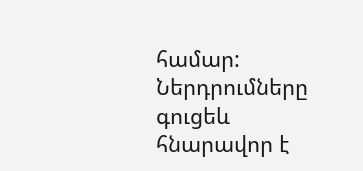համար:
Ներդրումները գուցեև հնարավոր է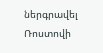ներգրավել Ռոստովի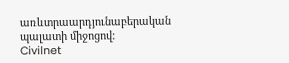առևտրաարդյունաբերական պալատի միջոցով:
Civilnet